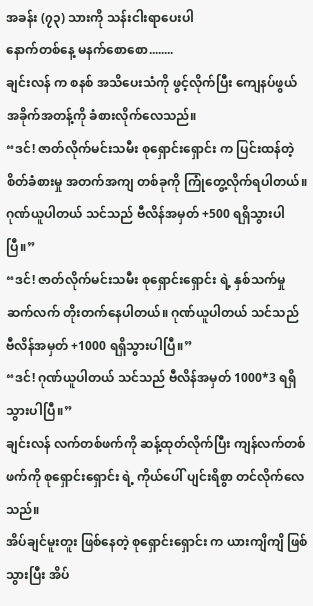အခန်း (၇၃) သားကို သန်းငါးရာပေးပါ
နောက်တစ်နေ့ မနက်စောစော........
ချင်းလန် က စနစ် အသိပေးသံကို ဖွင့်လိုက်ပြီး ကျေနပ်ဖွယ် အခိုက်အတန့်ကို ခံစားလိုက်လေသည်။
“ဒင်! ဇာတ်လိုက်မင်းသမီး စုရှောင်းရှောင်း က ပြင်းထန်တဲ့ စိတ်ခံစားမှု အတက်အကျ တစ်ခုကို ကြုံတွေ့လိုက်ရပါတယ်။ ဂုဏ်ယူပါတယ် သင်သည် ဗီလိန်အမှတ် +500 ရရှိသွားပါပြီ။”
“ဒင်! ဇာတ်လိုက်မင်းသမီး စုရှောင်းရှောင်း ရဲ့ နှစ်သက်မှု ဆက်လက် တိုးတက်နေပါတယ်။ ဂုဏ်ယူပါတယ် သင်သည် ဗီလိန်အမှတ် +1000 ရရှိသွားပါပြီ။”
“ဒင်! ဂုဏ်ယူပါတယ် သင်သည် ဗီလိန်အမှတ် 1000*3 ရရှိသွားပါပြီ။”
ချင်းလန် လက်တစ်ဖက်ကို ဆန့်ထုတ်လိုက်ပြီး ကျန်လက်တစ်ဖက်ကို စုရှောင်းရှောင်း ရဲ့ ကိုယ်ပေါ် ပျင်းရိစွာ တင်လိုက်လေသည်။
အိပ်ချင်မူးတူး ဖြစ်နေတဲ့ စုရှောင်းရှောင်း က ယားကျိကျိ ဖြစ်သွားပြီး အိပ်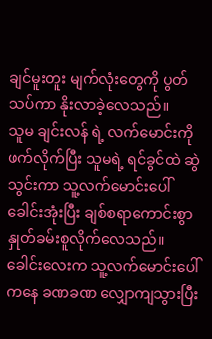ချင်မူးတူး မျက်လုံးတွေကို ပွတ်သပ်ကာ နိုးလာခဲ့လေသည်။
သူမ ချင်းလန် ရဲ့ လက်မောင်းကို ဖက်လိုက်ပြီး သူမရဲ့ ရင်ခွင်ထဲ ဆွဲသွင်းကာ သူ့လက်မောင်းပေါ် ခေါင်းအုံးပြီး ချစ်စရာကောင်းစွာ နှုတ်ခမ်းစူလိုက်လေသည်။
ခေါင်းလေးက သူ့လက်မောင်းပေါ်ကနေ ခဏခဏ လျှောကျသွားပြီး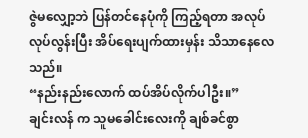ဇွဲမလျှော့ဘဲ ပြန်တင်နေပုံကို ကြည့်ရတာ အလုပ်လုပ်လွန်းပြီး အိပ်ရေးပျက်ထားမှန်း သိသာနေလေသည်။
“နည်းနည်းလောက် ထပ်အိပ်လိုက်ပါဦး။”
ချင်းလန် က သူမခေါင်းလေးကို ချစ်ခင်စွာ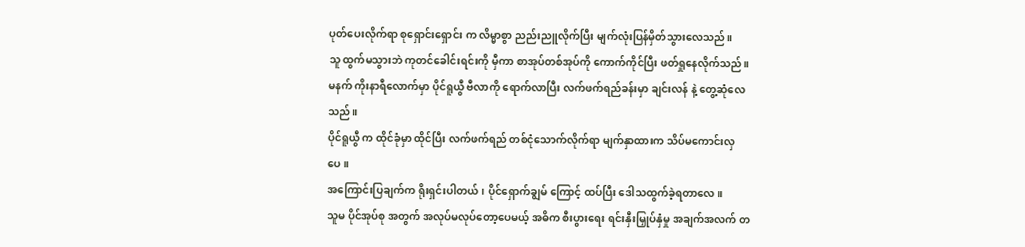ပုတ်ပေးလိုက်ရာ စုရှောင်းရှောင်း က လိမ္မာစွာ ညည်းညူလိုက်ပြီး မျက်လုံးပြန်မှိတ်သွားလေသည်။
သူ ထွက်မသွားဘဲ ကုတင်ခေါင်းရင်းကို မှီကာ စာအုပ်တစ်အုပ်ကို ကောက်ကိုင်ပြီး ဖတ်ရှုနေလိုက်သည်။
မနက် ကိုးနာရီလောက်မှာ ပိုင်ရူယွီ ဗီလာကို ရောက်လာပြီး လက်ဖက်ရည်ခန်းမှာ ချင်းလန် နဲ့ တွေ့ဆုံလေသည်။
ပိုင်ရူယွီ က ထိုင်ခုံမှာ ထိုင်ပြီး လက်ဖက်ရည် တစ်ငုံသောက်လိုက်ရာ မျက်နှာထားက သိပ်မကောင်းလှပေ။
အကြောင်းပြချက်က ရိုးရှင်းပါတယ်၊ ပိုင်ရှောက်ချွမ် ကြောင့် ထပ်ပြီး ဒေါသထွက်ခဲ့ရတာလေ။
သူမ ပိုင်အုပ်စု အတွက် အလုပ်မလုပ်တော့ပေမယ့် အဓိက စီးပွားရေး ရင်းနှီးမြှုပ်နှံမှု အချက်အလက် တ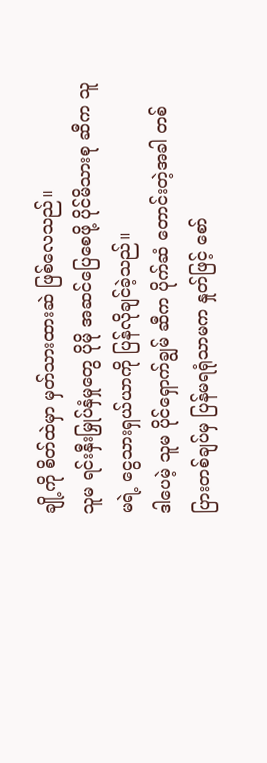ချို့ကို စိတ်ထဲမှာ မှတ်သားထားဆဲ ဖြစ်လေသည်။
သူမ ရင်းနှီးမြှုပ်နှံမှုတွေ ပိုမို အဆင်ပြေစေဖို့ ပိုင်မိသားစု ဆီက သူမရဲ့ ငွေသားရှယ်ယာကို ပြန်လိုချင်ခဲ့သည်။
ဒါပေမဲ့ သူမ ပိုင်ရှောက်ချွမ် ဆီက ပိုက်ဆံ တောင်းတဲ့အခါ တစ်ပြားတစ်ချပ်မှ ပြန်မရရုံသာမက နှုတ်ဖြင့် စော်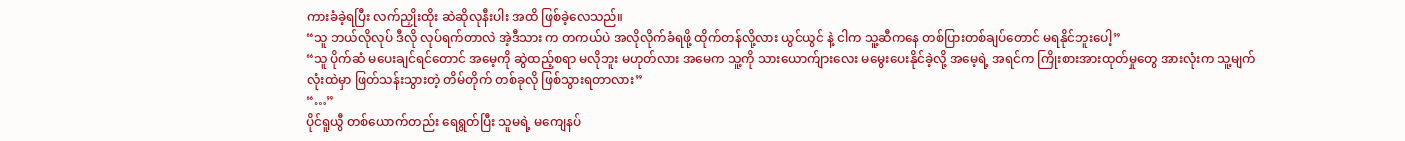ကားခံခဲ့ရပြီး လက်ညှိုးထိုး ဆဲဆိုလုနီးပါး အထိ ဖြစ်ခဲ့လေသည်။
“သူ ဘယ်လိုလုပ် ဒီလို လုပ်ရက်တာလဲ အဲ့ဒီသား က တကယ်ပဲ အလိုလိုက်ခံရဖို့ ထိုက်တန်လို့လား ယွင်ယွင် နဲ့ ငါက သူ့ဆီကနေ တစ်ပြားတစ်ချပ်တောင် မရနိုင်ဘူးပေါ့”
“သူ ပိုက်ဆံ မပေးချင်ရင်တောင် အမေ့ကို ဆွဲထည့်စရာ မလိုဘူး မဟုတ်လား အမေက သူ့ကို သားယောက်ျားလေး မမွေးပေးနိုင်ခဲ့လို့ အမေ့ရဲ့ အရင်က ကြိုးစားအားထုတ်မှုတွေ အားလုံးက သူ့မျက်လုံးထဲမှာ ဖြတ်သန်းသွားတဲ့ တိမ်တိုက် တစ်ခုလို ဖြစ်သွားရတာလား”
“…”
ပိုင်ရူယွီ တစ်ယောက်တည်း ရေရွတ်ပြီး သူမရဲ့ မကျေနပ်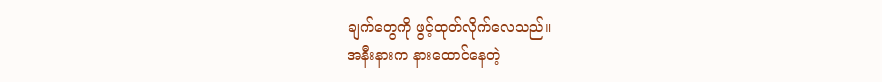ချက်တွေကို ဖွင့်ထုတ်လိုက်လေသည်။
အနီးနားက နားထောင်နေတဲ့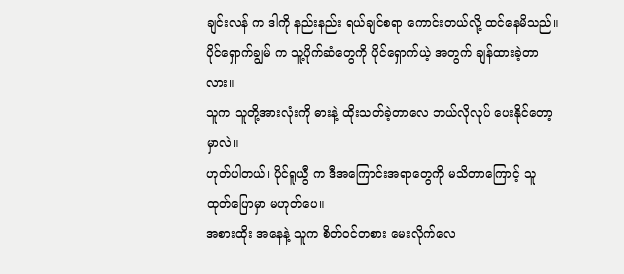ချင်းလန် က ဒါကို နည်းနည်း ရယ်ချင်စရာ ကောင်းတယ်လို့ ထင်နေမိသည်။
ပိုင်ရှောက်ချွမ် က သူ့ပိုက်ဆံတွေကို ပိုင်ရှောက်ယဲ့ အတွက် ချန်ထားခဲ့တာလား။
သူက သူတို့အားလုံးကို ဓားနဲ့ ထိုးသတ်ခဲ့တာလေ ဘယ်လိုလုပ် ပေးနိုင်တော့မှာလဲ။
ဟုတ်ပါတယ်၊ ပိုင်ရူယွီ က ဒီအကြောင်းအရာတွေကို မသိတာကြောင့် သူ ထုတ်ပြောမှာ မဟုတ်ပေ။
အစားထိုး အနေနဲ့ သူက စိတ်ဝင်တစား မေးလိုက်လေ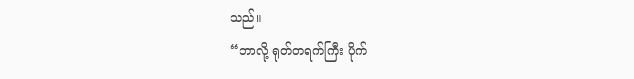သည်။
“ဘာလို့ ရုတ်တရက်ကြီး ပိုက်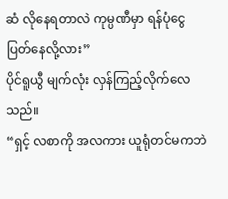ဆံ လိုနေရတာလဲ ကုမ္ပဏီမှာ ရန်ပုံငွေ ပြတ်နေလို့လား”
ပိုင်ရူယွီ မျက်လုံး လှန်ကြည့်လိုက်လေသည်။
“ရှင့် လစာကို အလကား ယူရုံတင်မကဘဲ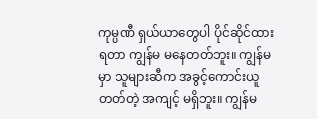ကုမ္ပဏီ ရှယ်ယာတွေပါ ပိုင်ဆိုင်ထားရတာ ကျွန်မ မနေတတ်ဘူး။ ကျွန်မမှာ သူများဆီက အခွင့်ကောင်းယူတတ်တဲ့ အကျင့် မရှိဘူး။ ကျွန်မ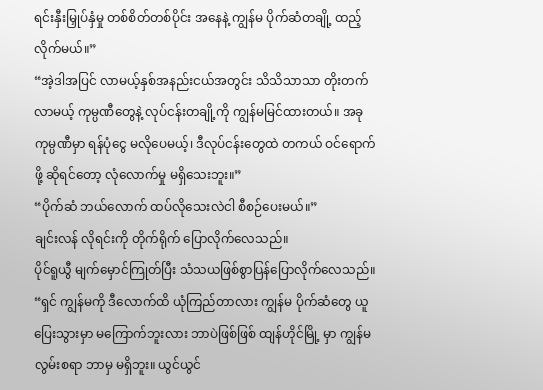ရင်းနှီးမြှုပ်နှံမှု တစ်စိတ်တစ်ပိုင်း အနေနဲ့ ကျွန်မ ပိုက်ဆံတချို့ ထည့်လိုက်မယ်။”
“အဲ့ဒါအပြင် လာမယ့်နှစ်အနည်းငယ်အတွင်း သိသိသာသာ တိုးတက်လာမယ့် ကုမ္ပဏီတွေနဲ့ လုပ်ငန်းတချို့ကို ကျွန်မမြင်ထားတယ်။ အခု ကုမ္ပဏီမှာ ရန်ပုံငွေ မလိုပေမယ့်၊ ဒီလုပ်ငန်းတွေထဲ တကယ် ဝင်ရောက်ဖို့ ဆိုရင်တော့ လုံလောက်မှု မရှိသေးဘူး။”
“ပိုက်ဆံ ဘယ်လောက် ထပ်လိုသေးလဲငါ စီစဉ်ပေးမယ်။”
ချင်းလန် လိုရင်းကို တိုက်ရိုက် ပြောလိုက်လေသည်။
ပိုင်ရူယွီ မျက်မှောင်ကြုတ်ပြီး သံသယဖြစ်စွာပြန်ပြောလိုက်လေသည်။
“ရှင် ကျွန်မကို ဒီလောက်ထိ ယုံကြည်တာလား ကျွန်မ ပိုက်ဆံတွေ ယူပြေးသွားမှာ မကြောက်ဘူးလား ဘာပဲဖြစ်ဖြစ် ထျန်ဟိုင်မြို့ မှာ ကျွန်မလွမ်းစရာ ဘာမှ မရှိဘူး။ ယွင်ယွင်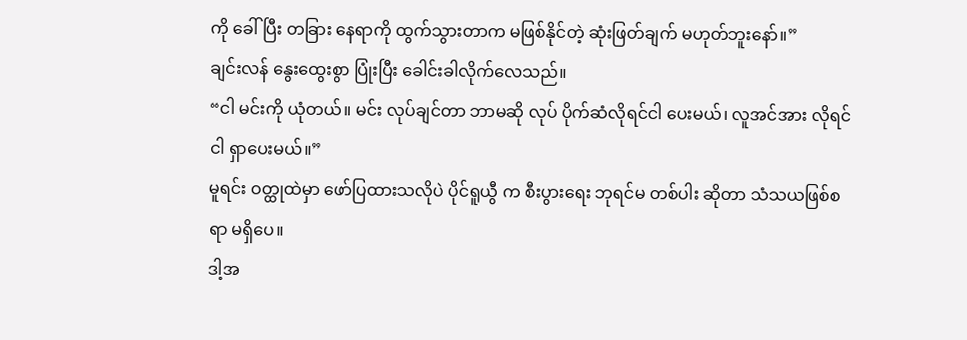ကို ခေါ်ပြီး တခြား နေရာကို ထွက်သွားတာက မဖြစ်နိုင်တဲ့ ဆုံးဖြတ်ချက် မဟုတ်ဘူးနော်။”
ချင်းလန် နွေးထွေးစွာ ပြုံးပြီး ခေါင်းခါလိုက်လေသည်။
“ငါ မင်းကို ယုံတယ်။ မင်း လုပ်ချင်တာ ဘာမဆို လုပ် ပိုက်ဆံလိုရင်ငါ ပေးမယ်၊ လူအင်အား လိုရင် ငါ ရှာပေးမယ်။”
မူရင်း ဝတ္ထုထဲမှာ ဖော်ပြထားသလိုပဲ ပိုင်ရူယွီ က စီးပွားရေး ဘုရင်မ တစ်ပါး ဆိုတာ သံသယဖြစ်စရာ မရှိပေ။
ဒါ့အ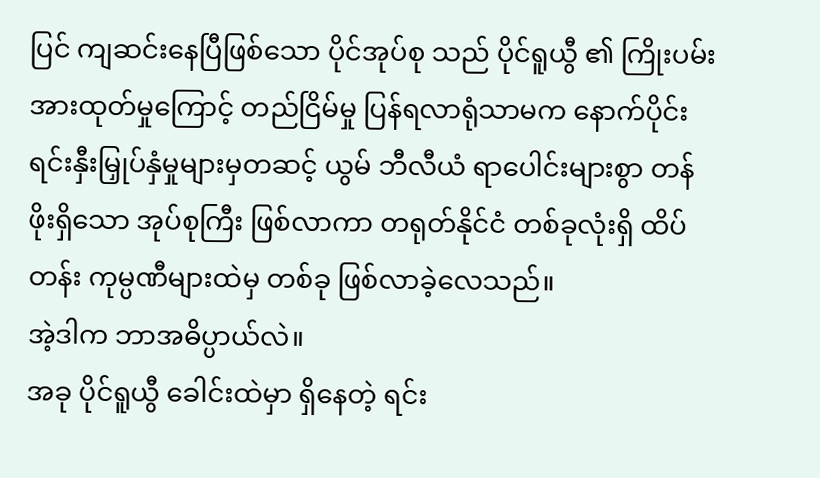ပြင် ကျဆင်းနေပြီဖြစ်သော ပိုင်အုပ်စု သည် ပိုင်ရူယွီ ၏ ကြိုးပမ်းအားထုတ်မှုကြောင့် တည်ငြိမ်မှု ပြန်ရလာရုံသာမက နောက်ပိုင်း ရင်းနှီးမြှုပ်နှံမှုများမှတဆင့် ယွမ် ဘီလီယံ ရာပေါင်းများစွာ တန်ဖိုးရှိသော အုပ်စုကြီး ဖြစ်လာကာ တရုတ်နိုင်ငံ တစ်ခုလုံးရှိ ထိပ်တန်း ကုမ္ပဏီများထဲမှ တစ်ခု ဖြစ်လာခဲ့လေသည်။
အဲ့ဒါက ဘာအဓိပ္ပာယ်လဲ။
အခု ပိုင်ရူယွီ ခေါင်းထဲမှာ ရှိနေတဲ့ ရင်း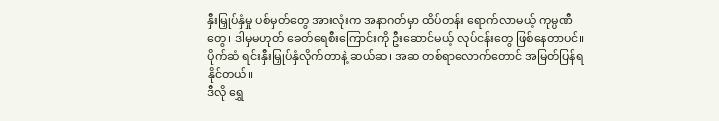နှီးမြှုပ်နှံမှု ပစ်မှတ်တွေ အားလုံးက အနာဂတ်မှာ ထိပ်တန်း ရောက်လာမယ့် ကုမ္ပဏီတွေ၊ ဒါမှမဟုတ် ခေတ်ရေစီးကြောင်းကို ဦးဆောင်မယ့် လုပ်ငန်းတွေ ဖြစ်နေတာပင်။
ပိုက်ဆံ ရင်းနှီးမြှုပ်နှံလိုက်တာနဲ့ ဆယ်ဆ၊ အဆ တစ်ရာလောက်တောင် အမြတ်ပြန်ရနိုင်တယ်။
ဒီလို ရွှေ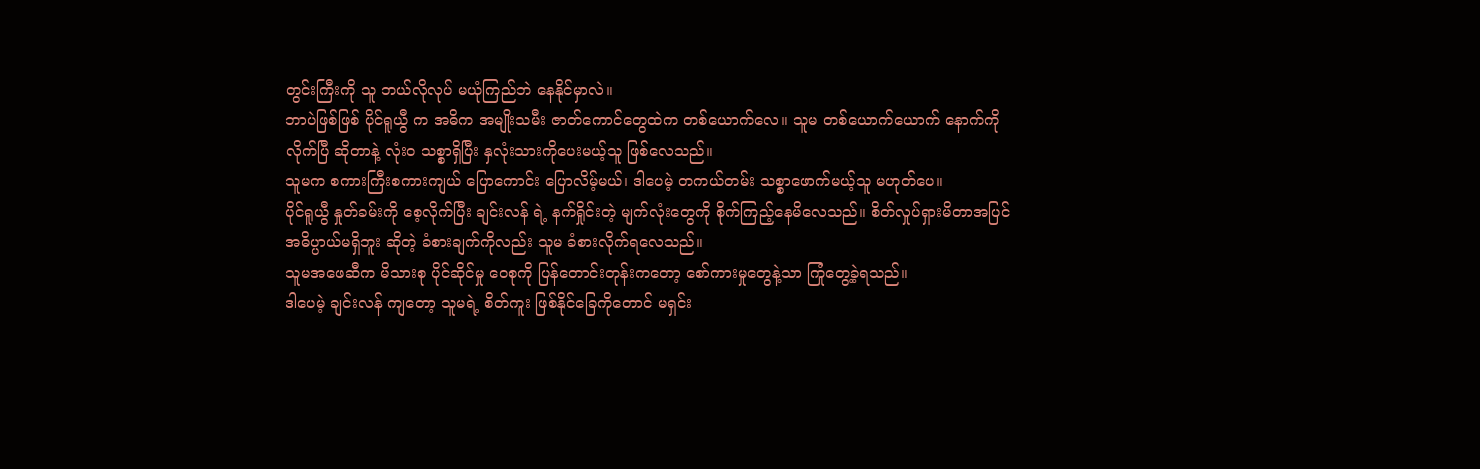တွင်းကြီးကို သူ ဘယ်လိုလုပ် မယုံကြည်ဘဲ နေနိုင်မှာလဲ။
ဘာပဲဖြစ်ဖြစ် ပိုင်ရူယွီ က အဓိက အမျိုးသမီး ဇာတ်ကောင်တွေထဲက တစ်ယောက်လေ။ သူမ တစ်ယောက်ယောက် နောက်ကို လိုက်ပြီ ဆိုတာနဲ့ လုံးဝ သစ္စာရှိပြီး နှလုံးသားကိုပေးမယ့်သူ ဖြစ်လေသည်။
သူမက စကားကြီးစကားကျယ် ပြောကောင်း ပြောလိမ့်မယ်၊ ဒါပေမဲ့ တကယ်တမ်း သစ္စာဖောက်မယ့်သူ မဟုတ်ပေ။
ပိုင်ရူယွီ နှုတ်ခမ်းကို စေ့လိုက်ပြီး ချင်းလန် ရဲ့ နက်ရှိုင်းတဲ့ မျက်လုံးတွေကို စိုက်ကြည့်နေမိလေသည်။ စိတ်လှုပ်ရှားမိတာအပြင် အဓိပ္ပာယ်မရှိဘူး ဆိုတဲ့ ခံစားချက်ကိုလည်း သူမ ခံစားလိုက်ရလေသည်။
သူမအဖေဆီက မိသားစု ပိုင်ဆိုင်မှု ဝေစုကို ပြန်တောင်းတုန်းကတော့ စော်ကားမှုတွေနဲ့သာ ကြုံတွေ့ခဲ့ရသည်။
ဒါပေမဲ့ ချင်းလန် ကျတော့ သူမရဲ့ စိတ်ကူး ဖြစ်နိုင်ခြေကိုတောင် မရှင်း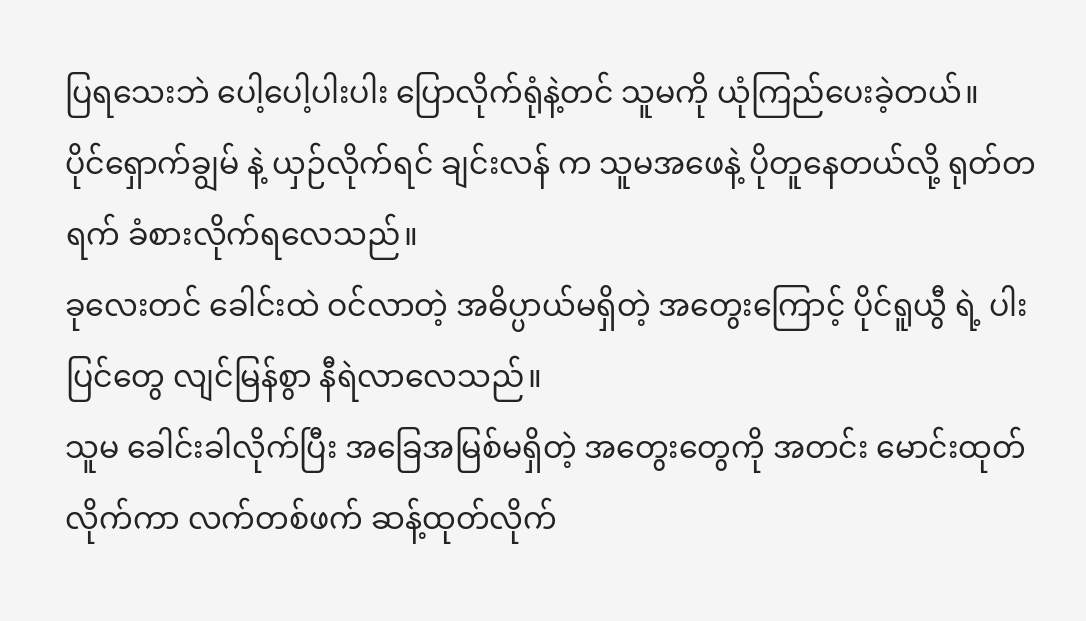ပြရသေးဘဲ ပေါ့ပေါ့ပါးပါး ပြောလိုက်ရုံနဲ့တင် သူမကို ယုံကြည်ပေးခဲ့တယ်။
ပိုင်ရှောက်ချွမ် နဲ့ ယှဉ်လိုက်ရင် ချင်းလန် က သူမအဖေနဲ့ ပိုတူနေတယ်လို့ ရုတ်တရက် ခံစားလိုက်ရလေသည်။
ခုလေးတင် ခေါင်းထဲ ဝင်လာတဲ့ အဓိပ္ပာယ်မရှိတဲ့ အတွေးကြောင့် ပိုင်ရူယွီ ရဲ့ ပါးပြင်တွေ လျင်မြန်စွာ နီရဲလာလေသည်။
သူမ ခေါင်းခါလိုက်ပြီး အခြေအမြစ်မရှိတဲ့ အတွေးတွေကို အတင်း မောင်းထုတ်လိုက်ကာ လက်တစ်ဖက် ဆန့်ထုတ်လိုက်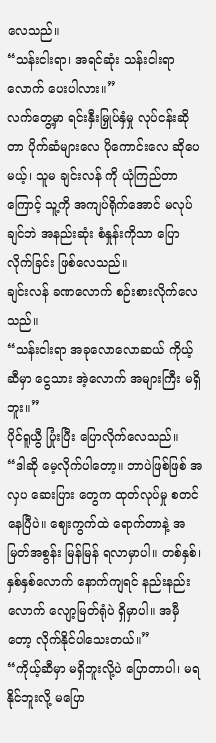လေသည်။
“သန်းငါးရာ၊ အရင်ဆုံး သန်းငါးရာလောက် ပေးပါလား။”
လက်တွေ့မှာ ရင်းနှီးမြှုပ်နှံမှု လုပ်ငန်းဆိုတာ ပိုက်ဆံများလေ ပိုကောင်းလေ ဆိုပေမယ့်၊ သူမ ချင်းလန် ကို ယုံကြည်တာကြောင့် သူ့ကို အကျပ်ရိုက်အောင် မလုပ်ချင်ဘဲ အနည်းဆုံး စံနှုန်းကိုသာ ပြောလိုက်ခြင်း ဖြစ်လေသည်။
ချင်းလန် ခဏလောက် စဉ်းစားလိုက်လေသည်။
“သန်းငါးရာ အခုလောလောဆယ် ကိုယ့်ဆီမှာ ငွေသား အဲ့လောက် အများကြီး မရှိဘူး။”
ပိုင်ရူယွီ ပြုံးပြီး ပြောလိုက်လေသည်။
“ဒါဆို မေ့လိုက်ပါတော့။ ဘာပဲဖြစ်ဖြစ် အလှပ ဆေးပြား တွေက ထုတ်လုပ်မှု စတင်နေပြီပဲ။ ဈေးကွက်ထဲ ရောက်တာနဲ့ အမြတ်အစွန်း မြန်မြန် ရလာမှာပါ။ တစ်နှစ်၊ နှစ်နှစ်လောက် နောက်ကျရင် နည်းနည်းလောက် လျော့မြတ်ရုံပဲ ရှိမှာပါ။ အမှီတော့ လိုက်နိုင်ပါသေးတယ်။”
“ကိုယ့်ဆီမှာ မရှိဘူးလို့ပဲ ပြောတာပါ၊ မရနိုင်ဘူးလို့ မပြော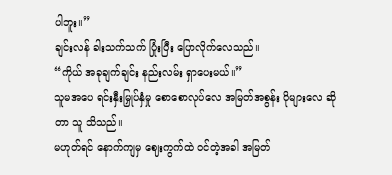ပါဘူး။”
ချင်းလန် ခါးသက်သက် ပြုံးပြီး ပြောလိုက်လေသည်။
“ကိုယ် အခုချက်ချင်း နည်းလမ်း ရှာပေးမယ်။”
သူမအပေ ရင်းနှီးမြှုပ်နှံမှု စောစောလုပ်လေ အမြတ်အစွန်း ပိုများလေ ဆိုတာ သူ သိသည်။
မဟုတ်ရင် နောက်ကျမှ ဈေးကွက်ထဲ ဝင်တဲ့အခါ အမြတ်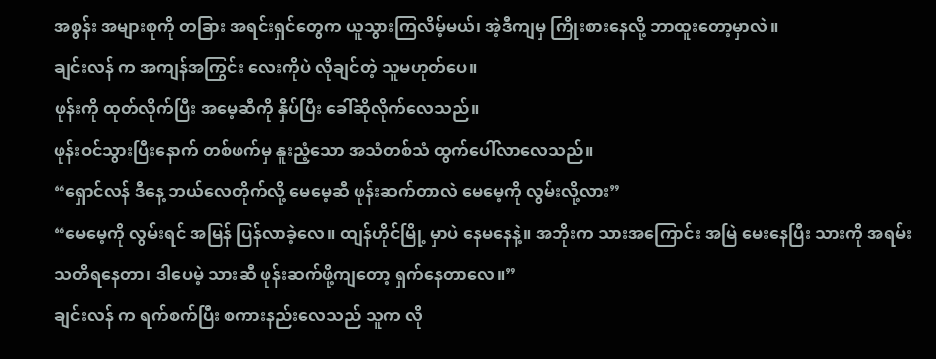အစွန်း အများစုကို တခြား အရင်းရှင်တွေက ယူသွားကြလိမ့်မယ်၊ အဲ့ဒီကျမှ ကြိုးစားနေလို့ ဘာထူးတော့မှာလဲ။
ချင်းလန် က အကျန်အကြွင်း လေးကိုပဲ လိုချင်တဲ့ သူမဟုတ်ပေ။
ဖုန်းကို ထုတ်လိုက်ပြီး အမေ့ဆီကို နှိပ်ပြီး ခေါ်ဆိုလိုက်လေသည်။
ဖုန်းဝင်သွားပြီးနောက် တစ်ဖက်မှ နူးညံ့သော အသံတစ်သံ ထွက်ပေါ်လာလေသည်။
“ရှောင်လန် ဒီနေ့ ဘယ်လေတိုက်လို့ မေမေ့ဆီ ဖုန်းဆက်တာလဲ မေမေ့ကို လွမ်းလို့လား”
“မေမေ့ကို လွမ်းရင် အမြန် ပြန်လာခဲ့လေ။ ထျန်ဟိုင်မြို့ မှာပဲ နေမနေနဲ့။ အဘိုးက သားအကြောင်း အမြဲ မေးနေပြီး သားကို အရမ်း သတိရနေတာ၊ ဒါပေမဲ့ သားဆီ ဖုန်းဆက်ဖို့ကျတော့ ရှက်နေတာလေ။”
ချင်းလန် က ရက်စက်ပြီး စကားနည်းလေသည် သူက လို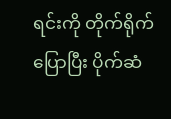ရင်းကို တိုက်ရိုက် ပြောပြီး ပိုက်ဆံ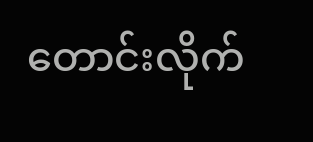တောင်းလိုက်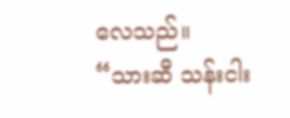လေသည်။
“သားဆီ သန်းငါး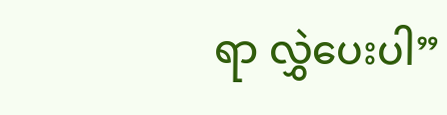ရာ လွှဲပေးပါ”